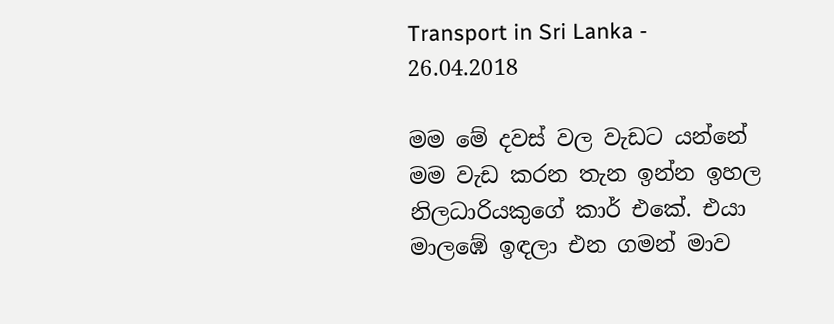Transport in Sri Lanka - 26.04.2018

මම මේ දවස් වල වැඩට යන්නේ මම වැඩ කරන තැන ඉන්න ඉහල නිලධාරියකුගේ කාර් එකේ. එයා මාලඹේ ඉඳලා එන ගමන් මාව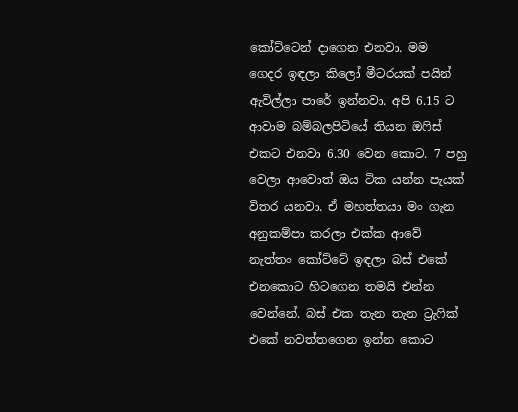කෝට්ටෙන් දාගෙන එනවා. මම ගෙදර ඉඳලා කිලෝ මීටරයක් පයින් ඇවිල්ලා පාරේ ඉන්නවා. අපි 6.15 ට ආවාම බම්බලපිටියේ තියන ඔෆිස් එකට එනවා 6.30 වෙන කොට. 7 පහු වෙලා ආවොත් ඔය ටික යන්න පැයක් විතර යනවා. ඒ මහත්තයා මං ගැන අනුකම්පා කරලා එක්ක ආවේ නැත්තං කෝට්ටේ ඉඳලා බස් එකේ එනකොට හිටගෙන තමයි එන්න වෙන්නේ. බස් එක තැන තැන ට්‍රැෆික් එකේ නවත්තගෙන ඉන්න කොට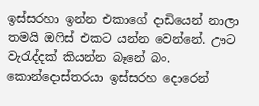ඉස්සරහා ඉන්න එකාගේ දාඩියෙන් නාලා තමයි ඔෆිස් එකට යන්න වෙන්නේ. ඌට වැරැද්දක් කියන්න බෑනේ බං. කොන්දොස්තරයා ඉස්සරහ දොරෙන්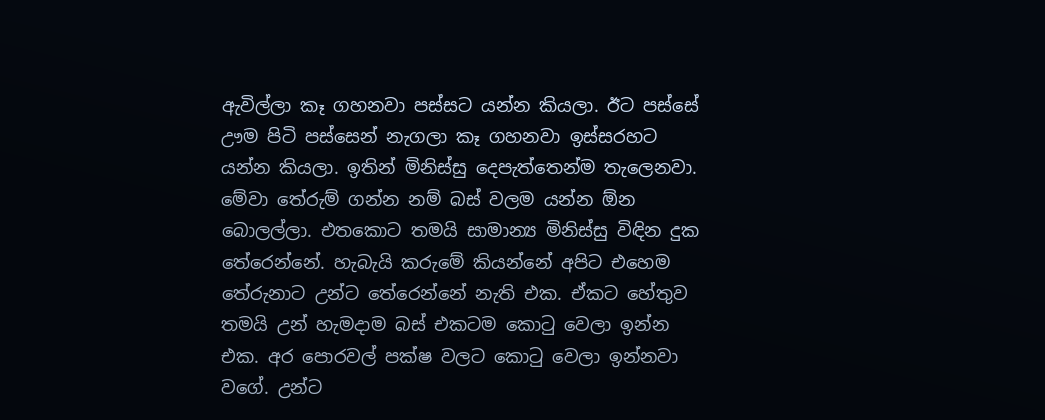ඇවිල්ලා කෑ ගහනවා පස්සට යන්න කියලා. ඊට පස්සේ ඌම පිටි පස්සෙන් නැගලා කෑ ගහනවා ඉස්සරහට යන්න කියලා. ඉතින් මිනිස්සු දෙපැත්තෙන්ම තැලෙනවා. මේවා තේරුම් ගන්න නම් බස් වලම යන්න ඕන බොලල්ලා. එතකොට තමයි සාමාන්‍ය මිනිස්සු විඳින දුක තේරෙන්නේ. හැබැයි කරුමේ කියන්නේ අපිට එහෙම තේරුනාට උන්ට තේරෙන්නේ නැති එක. ඒකට හේතුව තමයි උන් හැමදාම බස් එකටම කොටු වෙලා ඉන්න එක. අර පොරවල් පක්ෂ වලට කොටු වෙලා ඉන්නවා වගේ. උන්ට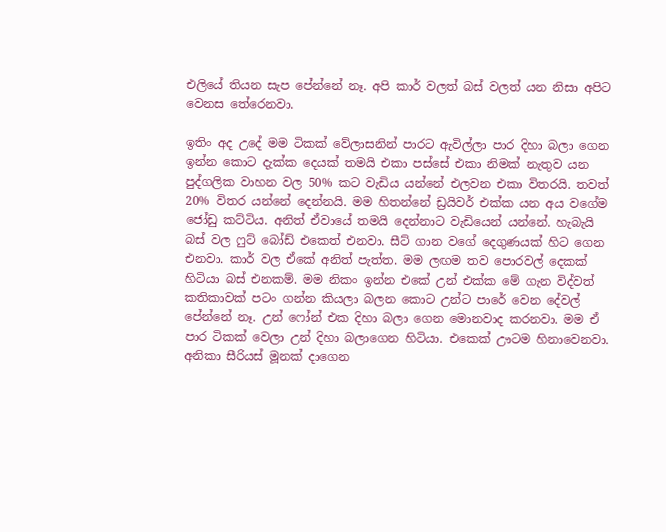එලියේ තියන සැප පේන්නේ නෑ. අපි කාර් වලත් බස් වලත් යන නිසා අපිට වෙනස තේරෙනවා.

ඉතිං අද උදේ මම ටිකක් වේලාසනින් පාරට ඇවිල්ලා පාර දිහා බලා ගෙන ඉන්න කොට දැක්ක දෙයක් තමයි එකා පස්සේ එකා නිමක් නැතුව යන පුද්ගලික වාහන වල 50% කට වැඩිය යන්නේ එලවන එකා විතරයි. තවත් 20% විතර යන්නේ දෙන්නයි. මම හිතන්නේ ඩ්‍රයිවර් එක්ක යන අය වගේම ජෝඩු කට්ටිය. අනිත් ඒවායේ තමයි දෙන්නාට වැඩියෙන් යන්නේ. හැබැයි බස් වල ෆුට් බෝඩ් එකෙත් එනවා. සීට් ගාන වගේ දෙගුණයක් හිට ගෙන එනවා. කාර් වල ඒකේ අනිත් පැත්ත. මම ලඟම තව පොරවල් දෙකක් හිටියා බස් එනකම්. මම නිකං ඉන්න එකේ උන් එක්ක මේ ගැන විද්වත් කතිකාවක් පටං ගන්න කියලා බලන කොට උන්ට පාරේ වෙන දේවල් පේන්නේ නෑ. උන් ෆෝන් එක දිහා බලා ගෙන මොනවාද කරනවා. මම ඒ පාර ටිකක් වෙලා උන් දිහා බලාගෙන හිටියා. එකෙක් ඌටම හිනාවෙනවා. අනිකා සීරියස් මූනක් දාගෙන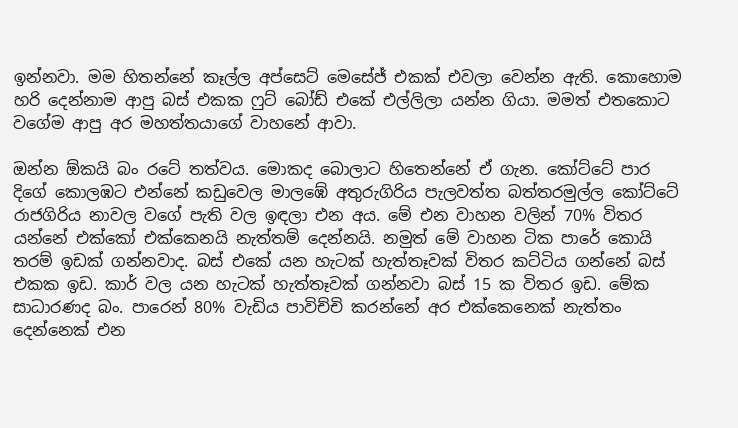ඉන්නවා. මම හිතන්නේ කෑල්ල අප්සෙට් මෙසේජ් එකක් එවලා වෙන්න ඇති. කොහොම හරි දෙන්නාම ආපු බස් එකක ෆුට් බෝඩ් එකේ එල්ලිලා යන්න ගියා. මමත් එතකොට වගේම ආපු අර මහත්තයාගේ වාහනේ ආවා.

ඔන්න ඕකයි බං රටේ තත්වය. මොකද බොලාට හිතෙන්නේ ඒ ගැන. කෝට්ටේ පාර දිගේ කොලඹට එන්නේ කඩුවෙල මාලඹේ අතුරුගිරිය පැලවත්ත බත්තරමුල්ල කෝට්ටේ රාජගිරිය නාවල වගේ පැති වල ඉඳලා එන අය. මේ එන වාහන වලින් 70% විතර යන්නේ එක්කෝ එක්කෙනයි නැත්තම් දෙන්නයි. නමුත් මේ වාහන ටික පාරේ කොයි තරම් ඉඩක් ගන්නවාද. බස් එකේ යන හැටක් හැත්තෑවක් විතර කට්ටිය ගන්නේ බස් එකක ඉඩ. කාර් වල යන හැටක් හැත්තෑවක් ගන්නවා බස් 15 ක විතර ඉඩ. මේක සාධාරණද බං. පාරෙන් 80% වැඩිය පාවිච්චි කරන්නේ අර එක්කෙනෙක් නැත්තං දෙන්නෙක් එන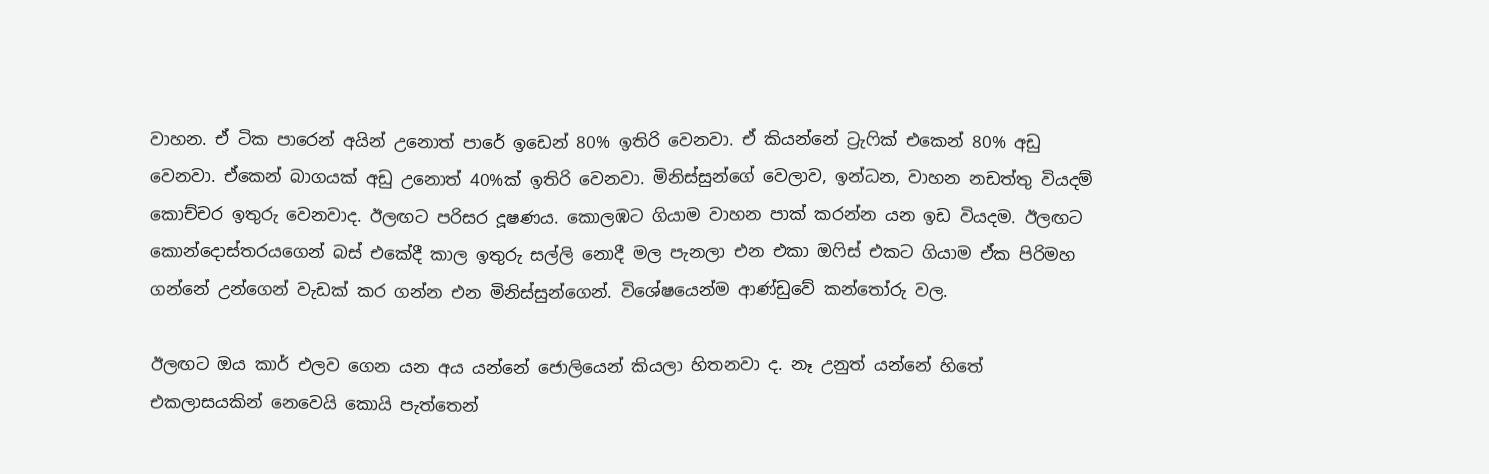වාහන. ඒ ටික පාරෙන් අයින් උනොත් පාරේ ඉඩෙන් 80% ඉතිරි වෙනවා. ඒ කියන්නේ ට්‍රැෆික් එකෙන් 80% අඩු වෙනවා. ඒකෙන් බාගයක් අඩු උනොත් 40%ක් ඉතිරි වෙනවා. මිනිස්සුන්ගේ වෙලාව, ඉන්ධන, වාහන නඩත්තු වියදම් කොච්චර ඉතුරු වෙනවාද. ඊලඟට පරිසර දූෂණය. කොලඹට ගියාම වාහන පාක් කරන්න යන ඉඩ වියදම. ඊලඟට කොන්දොස්තරයගෙන් බස් එකේදී කාල ඉතුරු සල්ලි නොදී මල පැනලා එන එකා ඔෆිස් එකට ගියාම ඒක පිරිමහ ගන්නේ උන්ගෙන් වැඩක් කර ගන්න එන මිනිස්සුන්ගෙන්. විශේෂයෙන්ම ආණ්ඩුවේ කන්තෝරු වල.

ඊලඟට ඔය කාර් එලව ගෙන යන අය යන්නේ ජොලියෙන් කියලා හිතනවා ද. නෑ උනුත් යන්නේ හිතේ එකලාසයකින් නෙවෙයි කොයි පැත්තෙන්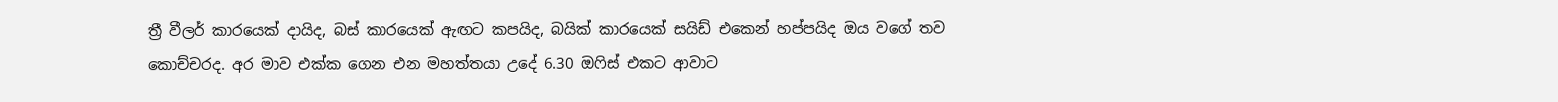ත්‍රී වීලර් කාරයෙක් දායිද, බස් කාරයෙක් ඇඟට කපයිද, බයික් කාරයෙක් සයිඩ් එකෙන් හප්පයිද ඔය වගේ තව කොච්චරද. අර මාව එක්ක ගෙන එන මහත්තයා උදේ 6.30 ඔෆිස් එකට ආවාට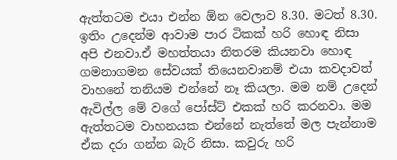ඇත්තටම එයා එන්න ඕන වෙලාව 8.30. මටත් 8.30. ඉතිං උදෙන්ම ආවාම පාර ටිකක් හරි හොඳ නිසා අපි එනවා.ඒ මහත්තයා නිතරම කියනවා හොඳ ගමනාගමන සේවයක් තියෙනවානම් එයා කවදාවත් වාහනේ තනියම එන්නේ නෑ කියලා. මම නම් උදෙන් ඇවිල්ල මේ වගේ පෝස්ට් එකක් හරි කරනවා. මම ඇත්තටම වාහනයක එන්නේ නැත්තේ මල පැන්නාම ඒක දරා ගන්න බැරි නිසා. කවුරු හරි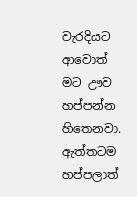වැරදියට ආවොත් මට ඌව හප්පන්න හිතෙනවා. ඇත්තටම හප්පලාත්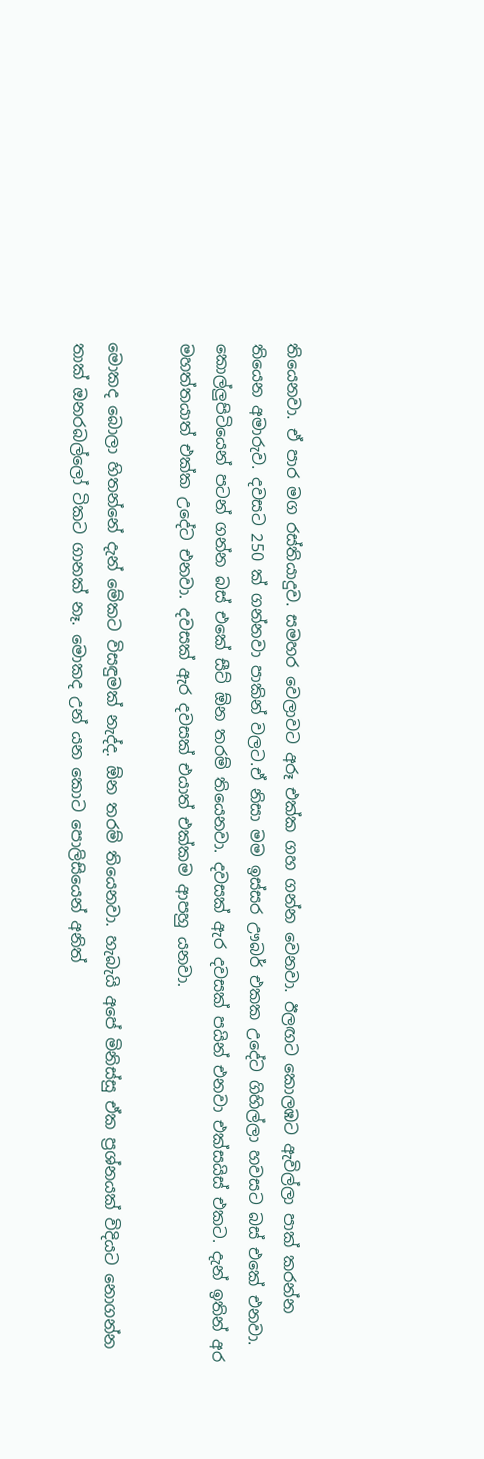තියෙනවා. ඒ පාර මග රස්තියාදුව. සමහර වෙලාවට අරූ එක්ක ගහ ගන්න වෙනවා. ඊලඟට කොලඹට ඇවිල්ලා පාක් කරන්න තියෙන අමාරුව. දවසට 250 ක් ගන්නවා පාකින් වලට.ඒ නිසා මම ඉස්සර ඌබර් එකක උදේට ගිහිල්ලා හවසට බස් එකේ එනවා. කොල්ලුපිටියෙන් පටන් ගන්න බස් එකේ සීට් ඕන තරම් තියෙනවා. දවසක් ඇර දවසක් පයින් එනවා එක්සයිස් එකට. දැන් ඉතින් අර මහත්තයාත් එක්ක උදේට එනවා. දවසක් ඇර දවසක් එයාත් එක්කම ආපහු යනවා.

මොකද බොලා හිතන්නේ දැන් මේකට විසඳුමක් නැද්ද. ඕන තරම් තියෙනවා. හැබැයි අපේ මිනිස්සු ඒක ප්‍රශ්නයක් විදියට නොගන්න තාක් ඔනරබල්ලෝ ටිකට ගානක් නෑ. මොකද උන් යන කොට පොලිසියෙන් අනිත්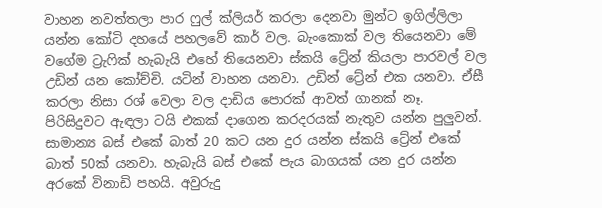වාහන නවත්තලා පාර ෆුල් ක්ලියර් කරලා දෙනවා මුන්ට ඉගිල්ලිලා යන්න කෝටි දහයේ පහලවේ කාර් වල. බැංකොක් වල තියෙනවා මේ වගේම ට්‍රැෆික් හැබැයි එහේ තියෙනවා ස්කයි ට්‍රේන් කියලා පාරවල් වල උඩින් යන කෝච්චි. යටින් වාහන යනවා. උඩින් ට්‍රේන් එක යනවා. ඒසී කරලා නිසා රශ් වෙලා වල දාඩිය පොරක් ආවත් ගානක් නෑ. පිරිසිදුවට ඇඳලා ටයි එකක් දාගෙන කරදරයක් නැතුව යන්න පුලුවන්. සාමාන්‍ය බස් එකේ බාත් 20 කට යන දුර යන්න ස්කයි ට්‍රේන් එකේ බාත් 50ක් යනවා. හැබැයි බස් එකේ පැය බාගයක් යන දුර යන්න අරකේ විනාඩි පහයි. අවුරුදු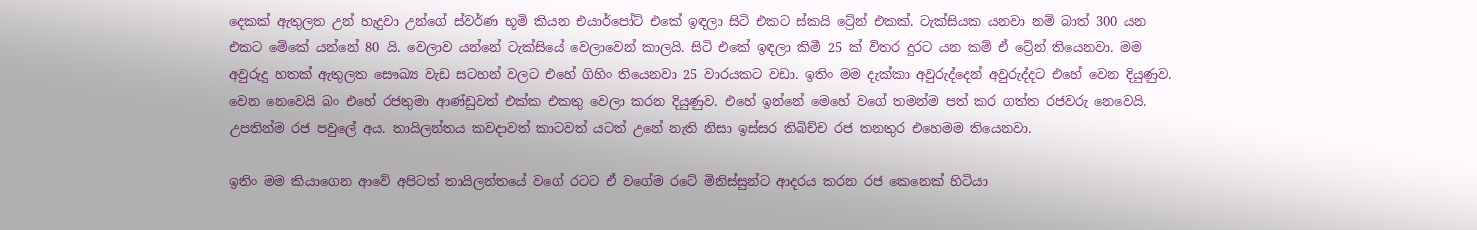දෙකක් ඇතුලත උන් හැදුවා උන්ගේ ස්වර්ණ භූමි කියන එයාර්පෝට් එකේ ඉඳලා සිටි එකට ස්කයි ට්‍රේන් එකක්. ටැක්සියක යනවා නම් බාත් 300 යන එකට මේකේ යන්නේ 80 යි. වෙලාව යන්නේ ටැක්සියේ වෙලාවෙන් කාලයි. සිටි එකේ ඉඳලා කිමී 25 ක් විතර දුරට යන කම් ඒ ට්‍රේන් තියෙනවා. මම අවුරුදු හතක් ඇතුලත සෞඛ්‍ය වැඩ සටහන් වලට එහේ ගිහිං තියෙනවා 25 වාරයකට වඩා. ඉතිං මම දැක්කා අවුරුද්දෙන් අවුරුද්දට එහේ වෙන දියුණුව. වෙන නෙවෙයි බං එහේ රජතුමා ආණ්ඩුවත් එක්ක එකතු වෙලා කරන දියුණුව. එහේ ඉන්නේ මෙහේ වගේ තමන්ම පත් කර ගත්ත රජවරු නෙවෙයි. උපතින්ම රජ පවුලේ අය. තායිලන්තය කවදාවත් කාටවත් යටත් උනේ නැති නිසා ඉස්සර තිබිච්ච රජ තනතුර එහෙමම තියෙනවා.

ඉතිං මම කියාගෙන ආවේ අපිටත් තායිලන්තයේ වගේ රටට ඒ වගේම රටේ මිනිස්සුන්ට ආදරය කරන රජ කෙනෙක් හිටියා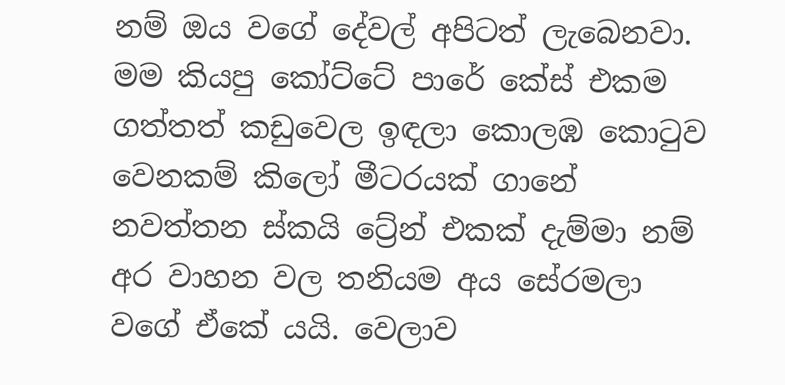නම් ඔය වගේ දේවල් අපිටත් ලැබෙනවා. මම කියපු කෝට්ටේ පාරේ කේස් එකම ගත්තත් කඩුවෙල ඉඳලා කොලඹ කොටුව වෙනකම් කිලෝ මීටරයක් ගානේ නවත්තන ස්කයි ට්‍රේන් එකක් දැම්මා නම් අර වාහන වල තනියම අය සේරමලා වගේ ඒකේ යයි. වෙලාව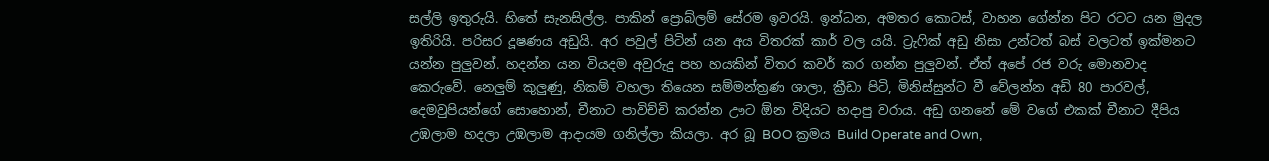සල්ලි ඉතුරුයි. හිතේ සැනසිල්ල. පාකින් ප්‍රොබ්ලම් සේරම ඉවරයි. ඉන්ධන, අමතර කොටස්, වාහන ගේන්න පිට රටට යන මුදල ඉතිරියි. පරිසර දූෂණය අඩුයි. අර පවුල් පිටින් යන අය විතරක් කාර් වල යයි. ට්‍රැෆික් අඩු නිසා උන්ටත් බස් වලටත් ඉක්මනට යන්න පුලුවන්. හදන්න යන වියදම අවුරුදු පහ හයකින් විතර කවර් කර ගන්න පුලුවන්. ඒත් අපේ රජ වරු මොනවාද කෙරුවේ. නෙලුම් කුලුණු, නිකම් වහලා තියෙන සම්මන්ත්‍රණ ශාලා, ක්‍රීඩා පිටි, මිනිස්සුන්ට වී වේලන්න අඩි 80 පාරවල්, දෙමවුපියන්ගේ සොහොන්, චීනාට පාවිච්චි කරන්න ඌට ඕන විදියට හදාපු වරාය. අඩු ගනනේ මේ වගේ එකක් චීනාට දීපිය උඹලාම හදලා උඹලාම ආදායම ගනිල්ලා කියලා. අර බූ BOO ක්‍රමය Build Operate and Own,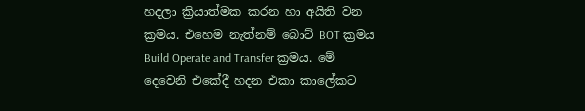හදලා ක්‍රියාත්මක කරන හා අයිති වන ක්‍රමය. එහෙම නැත්නම් බොට් BOT ක්‍රමය Build Operate and Transfer ක්‍රමය. මේ දෙවෙනි එකේදී හදන එකා කාලේකට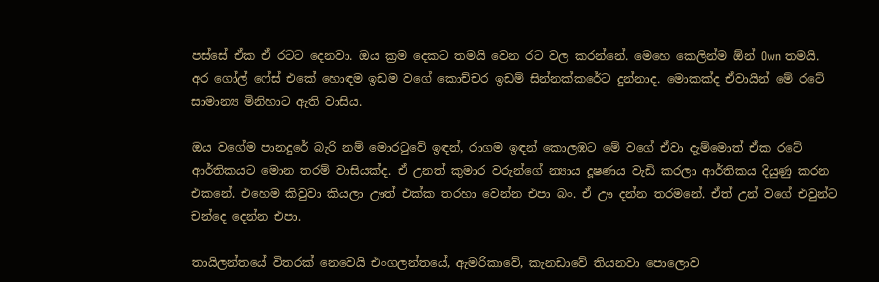පස්සේ ඒක ඒ රටට දෙනවා. ඔය ක්‍රම දෙකට තමයි වෙන රට වල කරන්නේ. මෙහෙ කෙලින්ම ඕන් Own තමයි. අර ගෝල් ෆේස් එකේ හොඳම ඉඩම වගේ කොච්චර ඉඩම් සින්නක්කරේට දුන්නාද. මොකක්ද ඒවායින් මේ රටේ සාමාන්‍ය මිනිහාට ඇති වාසිය.

ඔය වගේම පානදුරේ බැරි නම් මොරටුවේ ඉඳන්, රාගම ඉඳන් කොලඹට මේ වගේ ඒවා දැම්මොත් ඒක රටේ ආර්තිකයට මොන තරම් වාසියක්ද. ඒ උනත් කුමාර වරුන්ගේ න්‍යාය දූෂණය වැඩි කරලා ආර්තිකය දියුණු කරන එකනේ. එහෙම කිවුවා කියලා ඌත් එක්ක තරහා වෙන්න එපා බං. ඒ ඌ දන්න තරමනේ. ඒත් උන් වගේ එවුන්ට චන්දෙ දෙන්න එපා.

තායිලන්තයේ විතරක් නෙවෙයි එංගලන්තයේ, ඇමරිකාවේ, කැනඩාවේ තියනවා පොලොව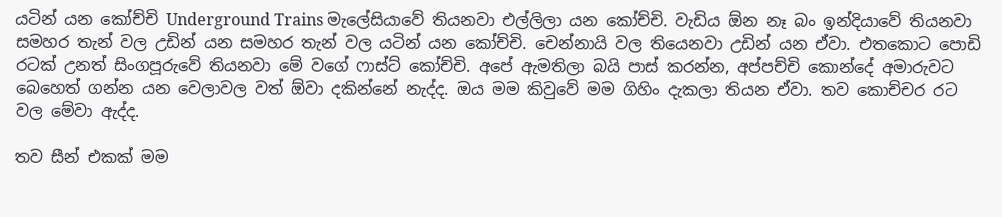යටින් යන කෝච්චි Underground Trains මැලේසියාවේ තියනවා එල්ලිලා යන කෝච්චි. වැඩිය ඕන නෑ බං ඉන්දියාවේ තියනවා සමහර තැන් වල උඩින් යන සමහර තැන් වල යටින් යන කෝච්චි. චෙන්නායි වල තියෙනවා උඩින් යන ඒවා. එතකොට පොඩි රටක් උනත් සිංගපූරුවේ තියනවා මේ වගේ ෆාස්ට් කෝච්චි. අපේ ඇමතිලා බයි පාස් කරන්න, අප්පච්චි කොන්දේ අමාරුවට බෙහෙත් ගන්න යන වෙලාවල වත් ඕවා දකින්නේ නැද්ද. ඔය මම කිවුවේ මම ගිහිං දැකලා තියන ඒවා. තව කොච්චර රට වල මේවා ඇද්ද.

තව සීන් එකක් මම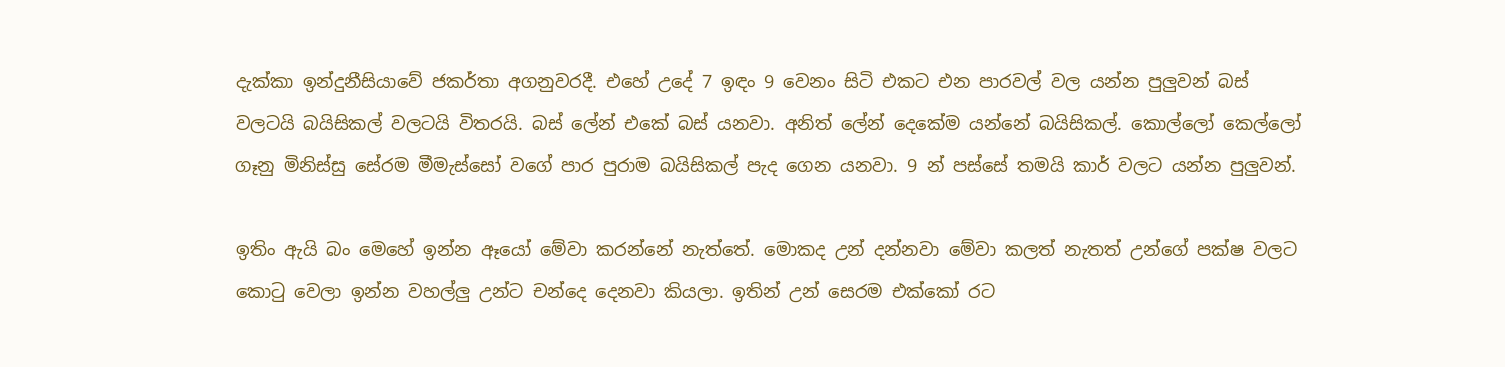දැක්කා ඉන්දුනීසියාවේ ජකර්තා අගනුවරදී. එහේ උදේ 7 ඉඳං 9 වෙනං සිටි එකට එන පාරවල් වල යන්න පුලුවන් බස් වලටයි බයිසිකල් වලටයි විතරයි. බස් ලේන් එකේ බස් යනවා. අනිත් ලේන් දෙකේම යන්නේ බයිසිකල්. කොල්ලෝ කෙල්ලෝ ගෑනු මිනිස්සු සේරම මීමැස්සෝ වගේ පාර පුරාම බයිසිකල් පැද ගෙන යනවා. 9 න් පස්සේ තමයි කාර් වලට යන්න පුලුවන්.

ඉතිං ඇයි බං මෙහේ ඉන්න ඈයෝ මේවා කරන්නේ නැත්තේ. මොකද උන් දන්නවා මේවා කලත් නැතත් උන්ගේ පක්ෂ වලට කොටු වෙලා ඉන්න වහල්ලු උන්ට චන්දෙ දෙනවා කියලා. ඉතින් උන් සෙරම එක්කෝ රට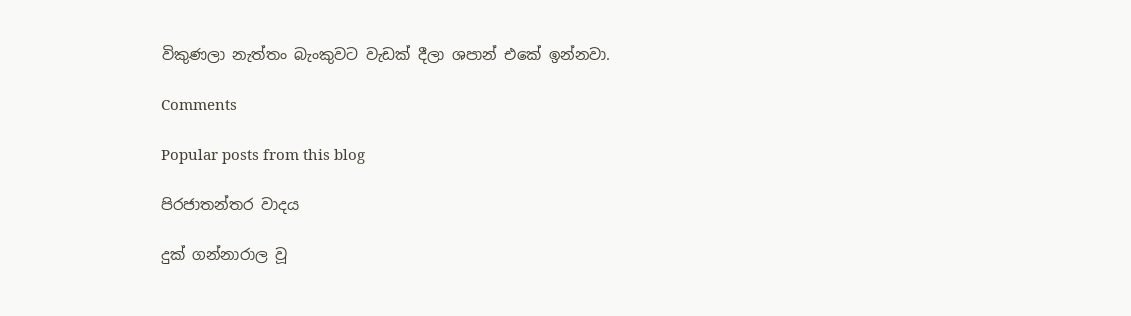විකුණලා නැත්තං බැංකුවට වැඩක් දීලා ශපාන් එකේ ඉන්නවා.

Comments

Popular posts from this blog

පිරජාතන්තර වාදය

දුක් ගන්නාරාල වූ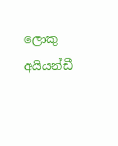ලොකු අයියන්ඩී